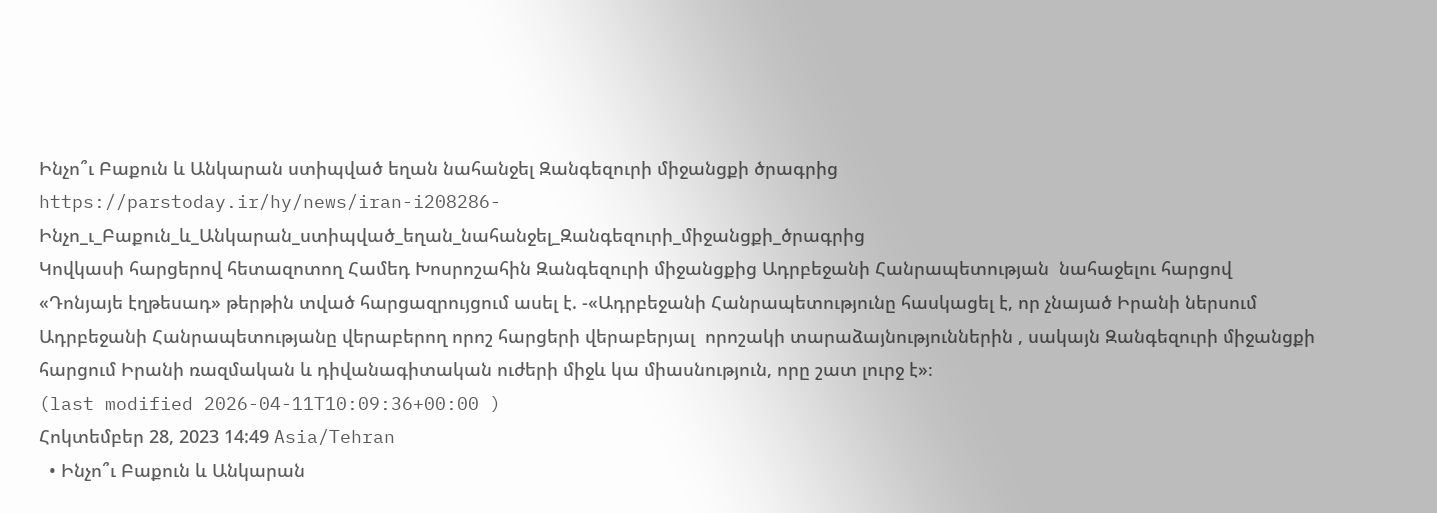Ինչո՞ւ Բաքուն և Անկարան ստիպված եղան նահանջել Զանգեզուրի միջանցքի ծրագրից
https://parstoday.ir/hy/news/iran-i208286-Ինչո_ւ_Բաքուն_և_Անկարան_ստիպված_եղան_նահանջել_Զանգեզուրի_միջանցքի_ծրագրից
Կովկասի հարցերով հետազոտող Համեդ Խոսրոշահին Զանգեզուրի միջանցքից Ադրբեջանի Հանրապետության  նահաջելու հարցով  «Դոնյայե էղթեսադ» թերթին տված հարցազրույցում ասել է. -«Ադրբեջանի Հանրապետությունը հասկացել է, որ չնայած Իրանի ներսում  Ադրբեջանի Հանրապետությանը վերաբերող որոշ հարցերի վերաբերյալ  որոշակի տարաձայնություններին , սակայն Զանգեզուրի միջանցքի հարցում Իրանի ռազմական և դիվանագիտական ուժերի միջև կա միասնություն, որը շատ լուրջ է»։
(last modified 2026-04-11T10:09:36+00:00 )
Հոկտեմբեր 28, 2023 14:49 Asia/Tehran
  • Ինչո՞ւ Բաքուն և Անկարան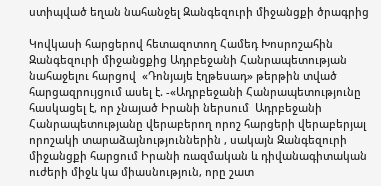ստիպված եղան նահանջել Զանգեզուրի միջանցքի ծրագրից

Կովկասի հարցերով հետազոտող Համեդ Խոսրոշահին Զանգեզուրի միջանցքից Ադրբեջանի Հանրապետության  նահաջելու հարցով  «Դոնյայե էղթեսադ» թերթին տված հարցազրույցում ասել է. -«Ադրբեջանի Հանրապետությունը հասկացել է, որ չնայած Իրանի ներսում  Ադրբեջանի Հանրապետությանը վերաբերող որոշ հարցերի վերաբերյալ  որոշակի տարաձայնություններին , սակայն Զանգեզուրի միջանցքի հարցում Իրանի ռազմական և դիվանագիտական ուժերի միջև կա միասնություն, որը շատ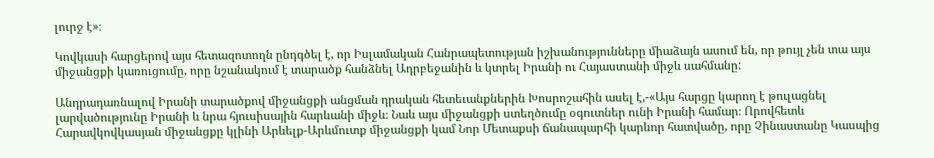լուրջ է»։

Կովկասի հարցերով այս հետազոտողն ընդգծել է, որ Իսլամական Հանրապետության իշխանությունները միաձայն ասում են, որ թույլ չեն տա այս միջանցքի կառուցումը, որը նշանակում է տարածք հանձնել Ադրբեջանին և կտրել Իրանի ու Հայաստանի միջև սահմանը:

Անդրադառնալով Իրանի տարածքով միջանցքի անցման դրական հետեւանքներին Խոսրոշահին ասել է,-«Այս հարցը կարող է թուլացնել լարվածությունը Իրանի և նրա հյուսիսային հարևանի միջև։ Նաև այս միջանցքի ստեղծումը օգուտներ ունի Իրանի համար։ Որովհետև Հարավկովկասյան միջանցքը կլինի Արևելք-Արևմուտք միջանցքի կամ Նոր Մետաքսի ճանապարհի կարևոր հատվածը, որը Չինաստանը Կասպից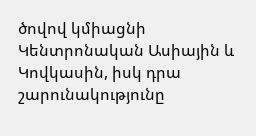ծովով կմիացնի Կենտրոնական Ասիային և Կովկասին, իսկ դրա շարունակությունը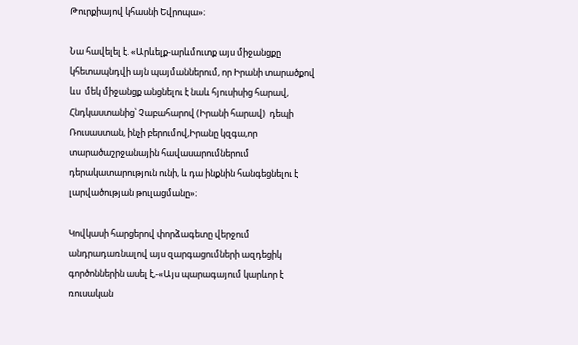Թուրքիայով կհասնի Եվրոպա»։

Նա հավելել է. «Արևելք-արևմուտք այս միջանցքը կհետապնդվի այն պայմաններում, որ Իրանի տարածքով ևս  մեկ միջանցք անցնելու է նաև հյուսիսից հարավ, Հնդկաստանից՝ Չաբահարով (Իրանի հարավ)  դեպի  Ռուսաստան, ինչի բերումով,Իրանը կզգա,որ տարածաշրջանային հավասարումներում դերակատարություն ունի, և դա ինքնին հանգեցնելու է լարվածության թուլացմանը»։

Կովկասի հարցերով փորձագետը վերջում անդրադառնալով այս զարգացումների ազդեցիկ գործոններին ասել է,-«Այս պարագայում կարևոր է ռուսական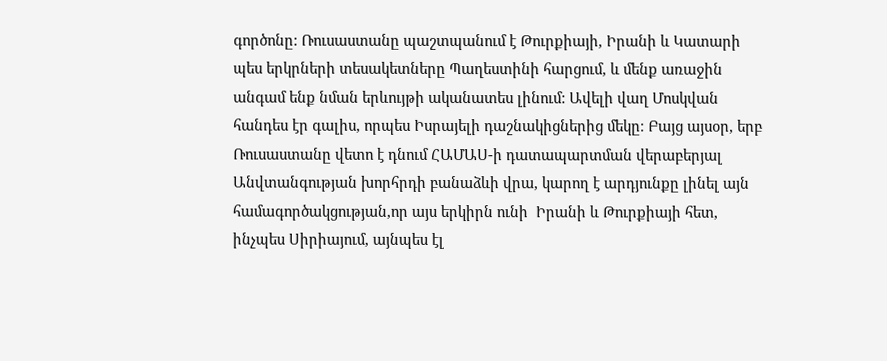գործոնը: Ռուսաստանը պաշտպանում է Թուրքիայի, Իրանի և Կատարի պես երկրների տեսակետները Պաղեստինի հարցում, և մենք առաջին անգամ ենք նման երևույթի ականատես լինում: Ավելի վաղ Մոսկվան հանդես էր գալիս, որպես Իսրայելի դաշնակիցներից մեկը։ Բայց այսօր, երբ Ռուսաստանը վետո է դնում ՀԱՄԱՍ-ի դատապարտման վերաբերյալ Անվտանգության խորհրդի բանաձևի վրա, կարող է արդյունքը լինել այն համագործակցության,որ այս երկիրն ունի  Իրանի և Թուրքիայի հետ, ինչպես Սիրիայում, այնպես էլ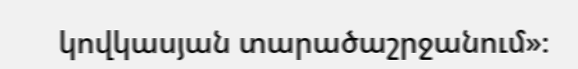կովկասյան տարածաշրջանում»։